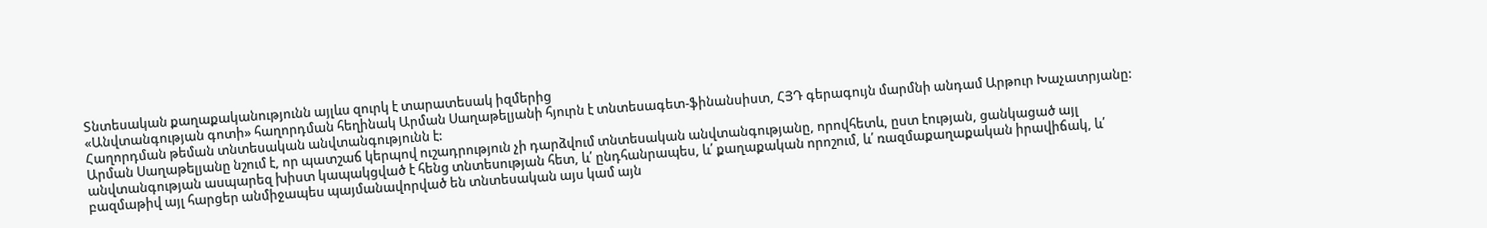Տնտեսական քաղաքականությունն այլևս զուրկ է տարատեսակ իզմերից
«Անվտանգության գոտի» հաղորդման հեղինակ Արման Սաղաթելյանի հյուրն է տնտեսագետ-ֆինանսիստ, ՀՅԴ գերագույն մարմնի անդամ Արթուր Խաչատրյանը: Հաղորդման թեման տնտեսական անվտանգությունն է:
Արման Սաղաթելյանը նշում է, որ պատշաճ կերպով ուշադրություն չի դարձվում տնտեսական անվտանգությանը, որովհետև, ըստ էության, ցանկացած այլ անվտանգության ասպարեզ խիստ կապակցված է հենց տնտեսության հետ, և՛ ընդհանրապես, և՛ քաղաքական որոշում, և՛ ռազմաքաղաքական իրավիճակ, և՛ բազմաթիվ այլ հարցեր անմիջապես պայմանավորված են տնտեսական այս կամ այն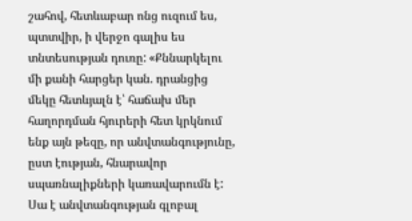շահով, հետևաբար ոնց ուզում ես, պտտվիր, ի վերջո գալիս ես տնտեսության դուռը: «Քննարկելու մի քանի հարցեր կան. դրանցից մեկը հետևյալն է՝ հաճախ մեր հաղորդման հյուրերի հետ կրկնում ենք այն թեզը, որ անվտանգությունը, ըստ էության, հնարավոր սպառնալիքների կառավարումն է: Սա է անվտանգության գլոբալ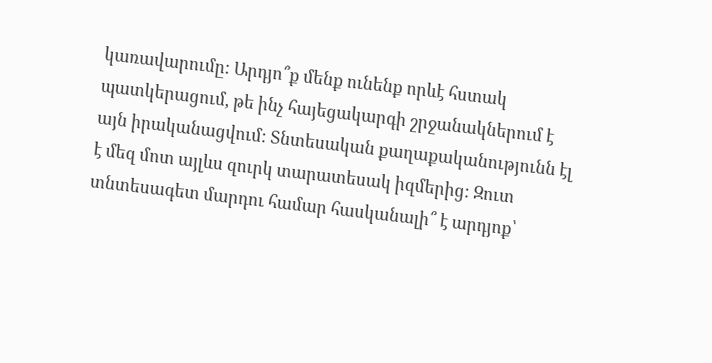կառավարումը: Արդյո՞ք մենք ունենք որևէ հստակ պատկերացում, թե ինչ հայեցակարգի շրջանակներում է այն իրականացվում: Տնտեսական քաղաքականությունն էլ է մեզ մոտ այլևս զուրկ տարատեսակ իզմերից: Զուտ տնտեսագետ մարդու համար հասկանալի՞ է արդյոք՝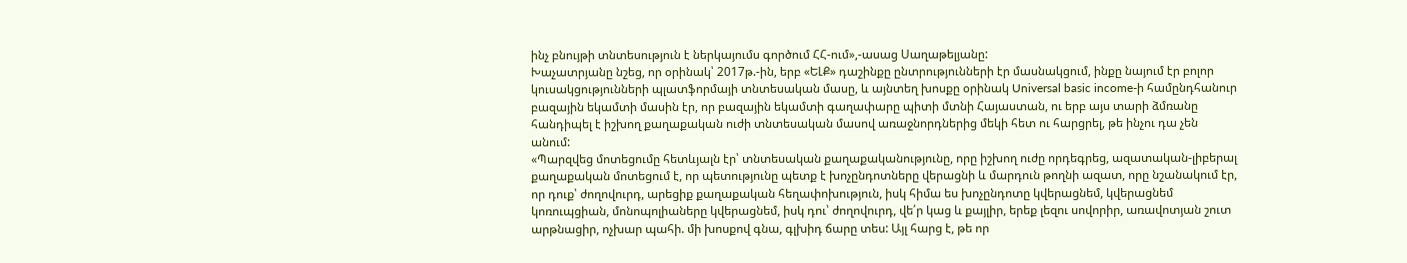ինչ բնույթի տնտեսություն է ներկայումս գործում ՀՀ-ում»,-ասաց Սաղաթելյանը:
Խաչատրյանը նշեց, որ օրինակ՝ 2017թ.-ին, երբ «ԵԼՔ» դաշինքը ընտրությունների էր մասնակցում, ինքը նայում էր բոլոր կուսակցությունների պլատֆորմայի տնտեսական մասը, և այնտեղ խոսքը օրինակ Universal basic income-ի համընդհանուր բազային եկամտի մասին էր, որ բազային եկամտի գաղափարը պիտի մտնի Հայաստան, ու երբ այս տարի ձմռանը հանդիպել է իշխող քաղաքական ուժի տնտեսական մասով առաջնորդներից մեկի հետ ու հարցրել, թե ինչու դա չեն անում:
«Պարզվեց մոտեցումը հետևյալն էր՝ տնտեսական քաղաքականությունը, որը իշխող ուժը որդեգրեց, ազատական-լիբերալ քաղաքական մոտեցում է, որ պետությունը պետք է խոչընդոտները վերացնի և մարդուն թողնի ազատ, որը նշանակում էր, որ դուք՝ ժողովուրդ, արեցիք քաղաքական հեղափոխություն, իսկ հիմա ես խոչընդոտը կվերացնեմ, կվերացնեմ կոռուպցիան, մոնոպոլիաները կվերացնեմ, իսկ դու՝ ժողովուրդ, վե՛ր կաց և քայլիր, երեք լեզու սովորիր, առավոտյան շուտ արթնացիր, ոչխար պահի. մի խոսքով գնա, գլխիդ ճարը տես: Այլ հարց է, թե որ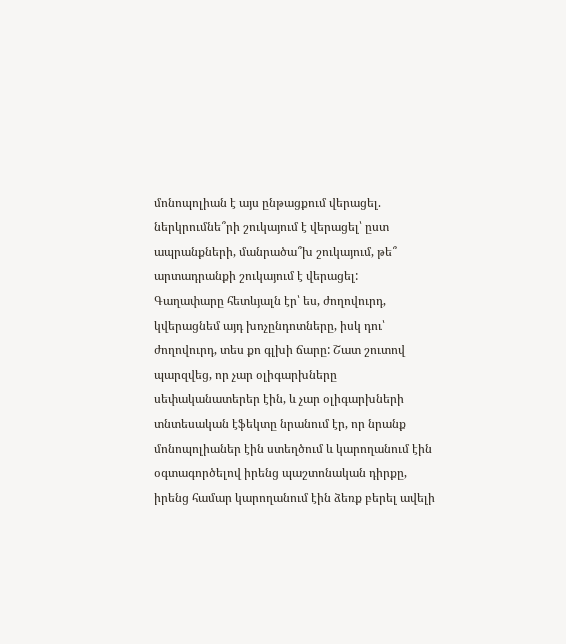մոնոպոլիան է այս ընթացքում վերացել. ներկրումնե՞րի շուկայում է վերացել՝ ըստ ապրանքների, մանրածա՞խ շուկայում, թե՞ արտադրանքի շուկայում է վերացել:
Գաղափարը հետևյալն էր՝ ես, ժողովուրդ, կվերացնեմ այդ խոչընդոտները, իսկ դու՝ ժողովուրդ, տես քո գլխի ճարը: Շատ շուտով պարզվեց, որ չար օլիգարխները սեփականատերեր էին, և չար օլիգարխների տնտեսական էֆեկտը նրանում էր, որ նրանք մոնոպոլիաներ էին ստեղծում և կարողանում էին օգտագործելով իրենց պաշտոնական դիրքը, իրենց համար կարողանում էին ձեռք բերել ավելի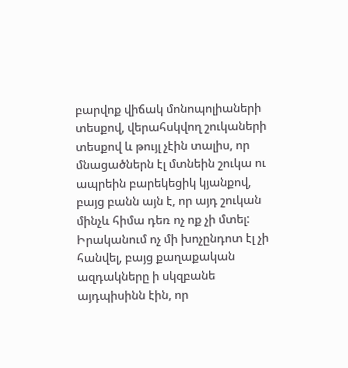բարվոք վիճակ մոնոպոլիաների տեսքով, վերահսկվող շուկաների տեսքով և թույլ չէին տալիս, որ մնացածներն էլ մտնեին շուկա ու ապրեին բարեկեցիկ կյանքով, բայց բանն այն է, որ այդ շուկան մինչև հիմա դեռ ոչ ոք չի մտել: Իրականում ոչ մի խոչընդոտ էլ չի հանվել, բայց քաղաքական ազդակները ի սկզբանե այդպիսինն էին, որ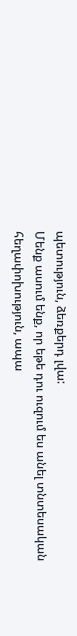պետություն, ձեռքերդ լվա:
Մենք ասում ենք, որ եթե դու ուզում ես անել տնտեսական հեղափոխություն, ապա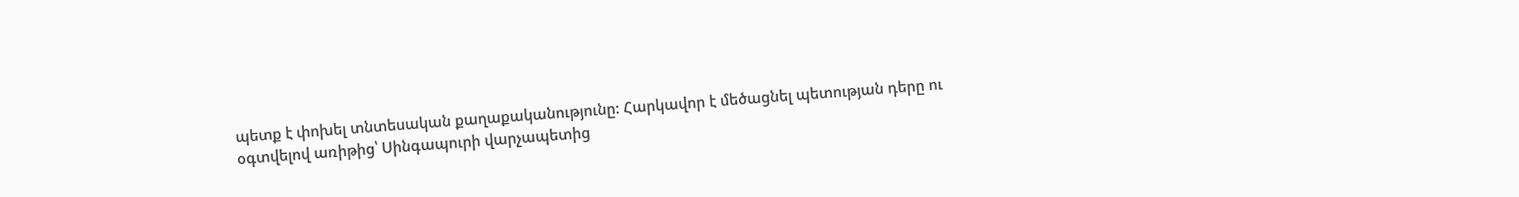պետք է փոխել տնտեսական քաղաքականությունը: Հարկավոր է մեծացնել պետության դերը ու օգտվելով առիթից՝ Սինգապուրի վարչապետից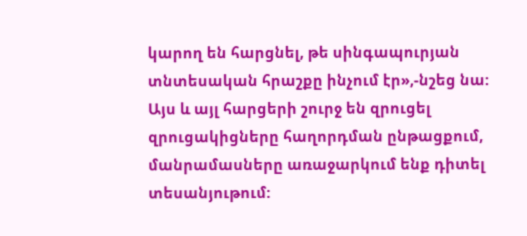կարող են հարցնել, թե սինգապուրյան տնտեսական հրաշքը ինչում էր»,-նշեց նա:
Այս և այլ հարցերի շուրջ են զրուցել զրուցակիցները հաղորդման ընթացքում, մանրամասները առաջարկում ենք դիտել տեսանյութում: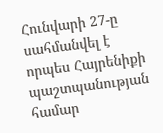Հունվարի 27-ը սահմանվել է որպես Հայրենիքի պաշտպանության համար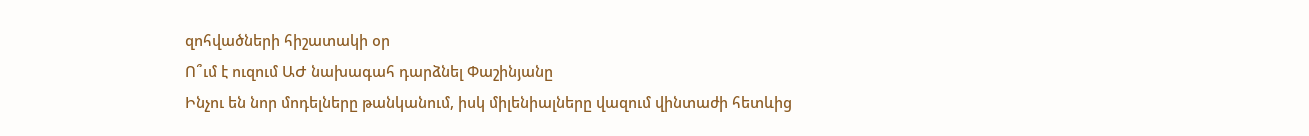զոհվածների հիշատակի օր
Ո՞ւմ է ուզում ԱԺ նախագահ դարձնել Փաշինյանը
Ինչու են նոր մոդելները թանկանում, իսկ միլենիալները վազում վինտաժի հետևից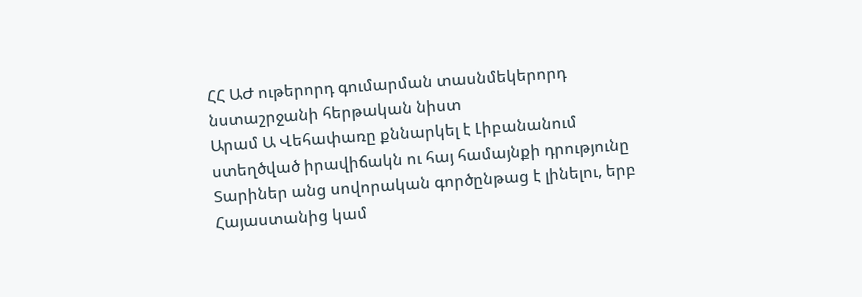ՀՀ ԱԺ ութերորդ գումարման տասնմեկերորդ նստաշրջանի հերթական նիստ
Արամ Ա Վեհափառը քննարկել է Լիբանանում ստեղծված իրավիճակն ու հայ համայնքի դրությունը
Տարիներ անց սովորական գործընթաց է լինելու, երբ Հայաստանից կամ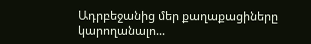Ադրբեջանից մեր քաղաքացիները կարողանալո...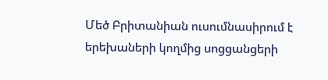Մեծ Բրիտանիան ուսումնասիրում է երեխաների կողմից սոցցանցերի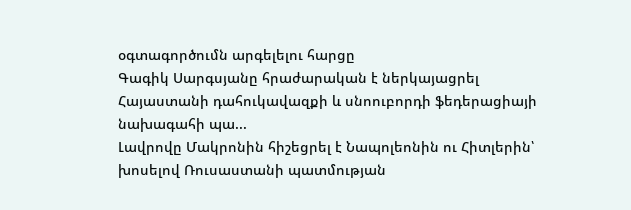օգտագործումն արգելելու հարցը
Գագիկ Սարգսյանը հրաժարական է ներկայացրել Հայաստանի դահուկավազքի և սնոուբորդի ֆեդերացիայի նախագահի պա...
Լավրովը Մակրոնին հիշեցրել է Նապոլեոնին ու Հիտլերին՝ խոսելով Ռուսաստանի պատմության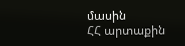մասին
ՀՀ արտաքին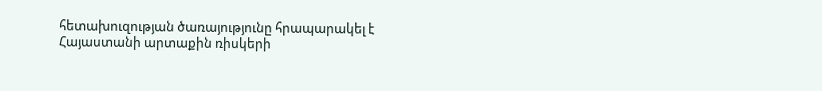հետախուզության ծառայությունը հրապարակել է Հայաստանի արտաքին ռիսկերի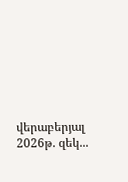վերաբերյալ 2026թ. զեկ...